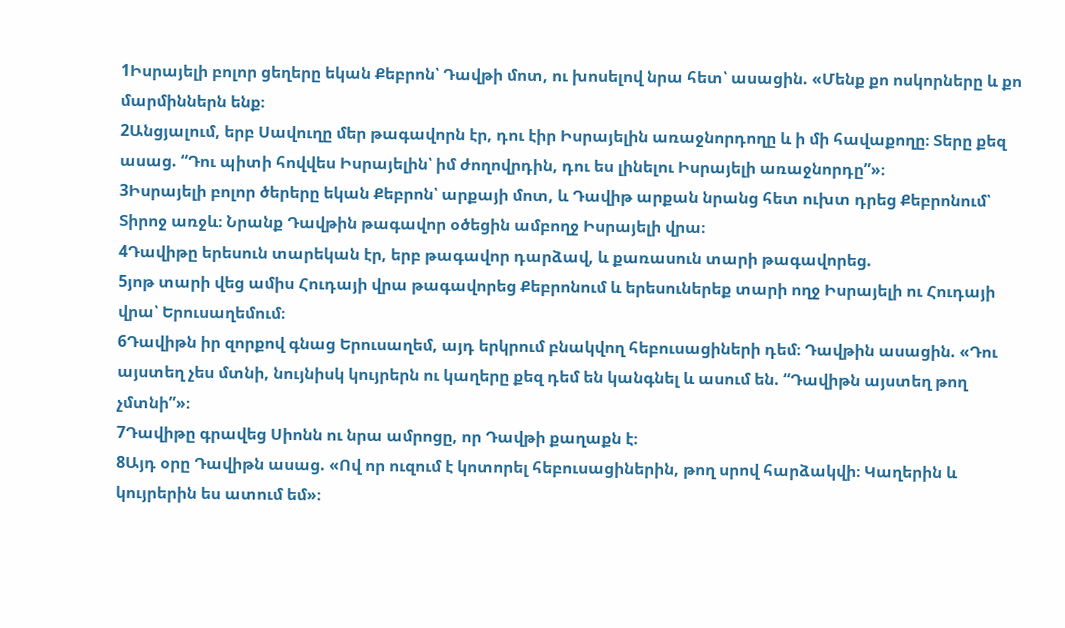1Իսրայելի բոլոր ցեղերը եկան Քեբրոն՝ Դավթի մոտ, ու խոսելով նրա հետ՝ ասացին. «Մենք քո ոսկորները և քո մարմիններն ենք։
2Անցյալում, երբ Սավուղը մեր թագավորն էր, դու էիր Իսրայելին առաջնորդողը և ի մի հավաքողը։ Տերը քեզ ասաց. “Դու պիտի հովվես Իսրայելին՝ իմ ժողովրդին, դու ես լինելու Իսրայելի առաջնորդը”»։
3Իսրայելի բոլոր ծերերը եկան Քեբրոն՝ արքայի մոտ, և Դավիթ արքան նրանց հետ ուխտ դրեց Քեբրոնում՝ Տիրոջ առջև։ Նրանք Դավթին թագավոր օծեցին ամբողջ Իսրայելի վրա։
4Դավիթը երեսուն տարեկան էր, երբ թագավոր դարձավ, և քառասուն տարի թագավորեց.
5յոթ տարի վեց ամիս Հուդայի վրա թագավորեց Քեբրոնում և երեսուներեք տարի ողջ Իսրայելի ու Հուդայի վրա՝ Երուսաղեմում։
6Դավիթն իր զորքով գնաց Երուսաղեմ, այդ երկրում բնակվող հեբուսացիների դեմ։ Դավթին ասացին. «Դու այստեղ չես մտնի, նույնիսկ կույրերն ու կաղերը քեզ դեմ են կանգնել և ասում են. “Դավիթն այստեղ թող չմտնի”»։
7Դավիթը գրավեց Սիոնն ու նրա ամրոցը, որ Դավթի քաղաքն է։
8Այդ օրը Դավիթն ասաց. «Ով որ ուզում է կոտորել հեբուսացիներին, թող սրով հարձակվի։ Կաղերին և կույրերին ես ատում եմ»։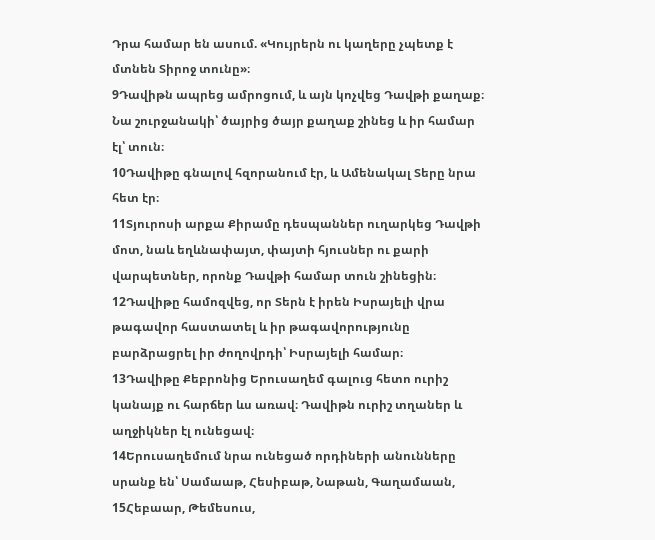Դրա համար են ասում. «Կույրերն ու կաղերը չպետք է մտնեն Տիրոջ տունը»։
9Դավիթն ապրեց ամրոցում, և այն կոչվեց Դավթի քաղաք։ Նա շուրջանակի՝ ծայրից ծայր քաղաք շինեց և իր համար էլ՝ տուն։
10Դավիթը գնալով հզորանում էր, և Ամենակալ Տերը նրա հետ էր։
11Տյուրոսի արքա Քիրամը դեսպաններ ուղարկեց Դավթի մոտ, նաև եղևնափայտ, փայտի հյուսներ ու քարի վարպետներ, որոնք Դավթի համար տուն շինեցին։
12Դավիթը համոզվեց, որ Տերն է իրեն Իսրայելի վրա թագավոր հաստատել և իր թագավորությունը բարձրացրել իր ժողովրդի՝ Իսրայելի համար։
13Դավիթը Քեբրոնից Երուսաղեմ գալուց հետո ուրիշ կանայք ու հարճեր ևս առավ։ Դավիթն ուրիշ տղաներ և աղջիկներ էլ ունեցավ։
14Երուսաղեմում նրա ունեցած որդիների անունները սրանք են՝ Սամաաթ, Հեսիբաթ, Նաթան, Գաղամաան,
15Հեբաար, Թեմեսուս,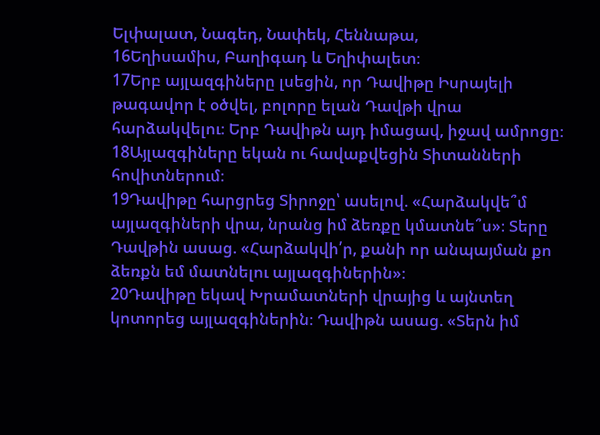Ելփալատ, Նագեդ, Նափեկ, Հեննաթա,
16Եղիսամիս, Բաղիգադ և Եղիփալետ։
17Երբ այլազգիները լսեցին, որ Դավիթը Իսրայելի թագավոր է օծվել, բոլորը ելան Դավթի վրա հարձակվելու։ Երբ Դավիթն այդ իմացավ, իջավ ամրոցը։
18Այլազգիները եկան ու հավաքվեցին Տիտանների հովիտներում։
19Դավիթը հարցրեց Տիրոջը՝ ասելով. «Հարձակվե՞մ այլազգիների վրա, նրանց իմ ձեռքը կմատնե՞ս»։ Տերը Դավթին ասաց. «Հարձակվի՛ր, քանի որ անպայման քո ձեռքն եմ մատնելու այլազգիներին»։
20Դավիթը եկավ Խրամատների վրայից և այնտեղ կոտորեց այլազգիներին։ Դավիթն ասաց. «Տերն իմ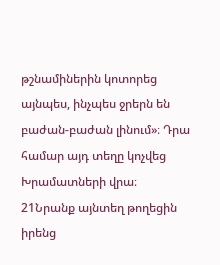թշնամիներին կոտորեց այնպես, ինչպես ջրերն են բաժան-բաժան լինում»։ Դրա համար այդ տեղը կոչվեց Խրամատների վրա։
21Նրանք այնտեղ թողեցին իրենց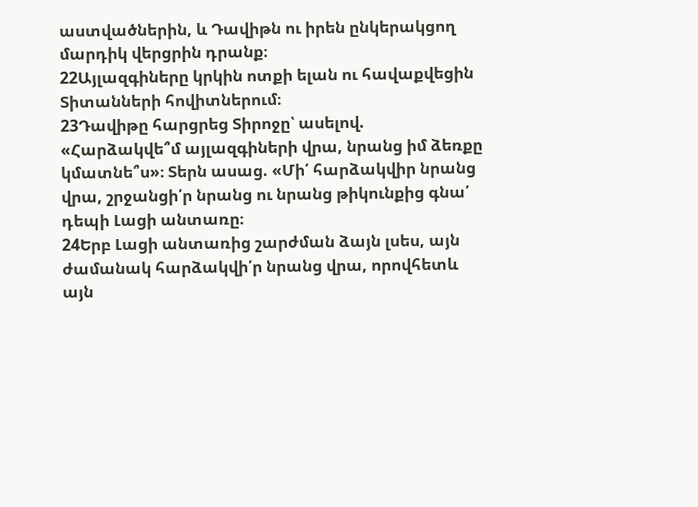աստվածներին, և Դավիթն ու իրեն ընկերակցող մարդիկ վերցրին դրանք։
22Այլազգիները կրկին ոտքի ելան ու հավաքվեցին Տիտանների հովիտներում։
23Դավիթը հարցրեց Տիրոջը՝ ասելով. «Հարձակվե՞մ այլազգիների վրա, նրանց իմ ձեռքը կմատնե՞ս»։ Տերն ասաց. «Մի՛ հարձակվիր նրանց վրա, շրջանցի՛ր նրանց ու նրանց թիկունքից գնա՛ դեպի Լացի անտառը։
24Երբ Լացի անտառից շարժման ձայն լսես, այն ժամանակ հարձակվի՛ր նրանց վրա, որովհետև այն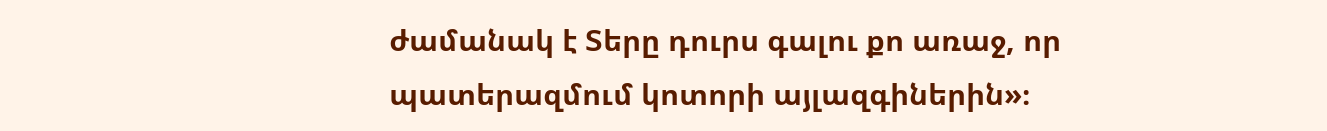ժամանակ է Տերը դուրս գալու քո առաջ, որ պատերազմում կոտորի այլազգիներին»։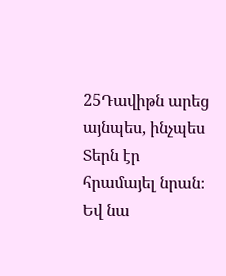25Դավիթն արեց այնպես, ինչպես Տերն էր հրամայել նրան։ Եվ նա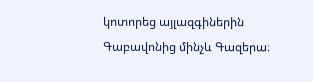կոտորեց այլազգիներին Գաբավոնից մինչև Գազերա։